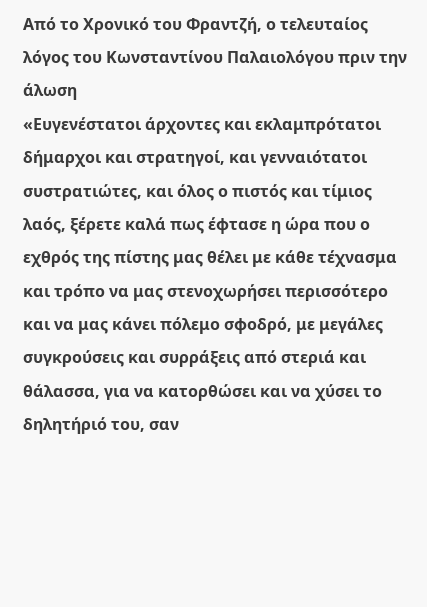Από το Χρονικό του Φραντζή, ο τελευταίος λόγος του Κωνσταντίνου Παλαιολόγου πριν την άλωση
«Ευγενέστατοι άρχοντες και εκλαμπρότατοι δήμαρχοι και στρατηγοί, και γενναιότατοι συστρατιώτες, και όλος ο πιστός και τίμιος λαός, ξέρετε καλά πως έφτασε η ώρα που ο εχθρός της πίστης μας θέλει με κάθε τέχνασμα και τρόπο να μας στενοχωρήσει περισσότερο και να μας κάνει πόλεμο σφοδρό, με μεγάλες συγκρούσεις και συρράξεις από στεριά και θάλασσα, για να κατορθώσει και να χύσει το δηλητήριό του, σαν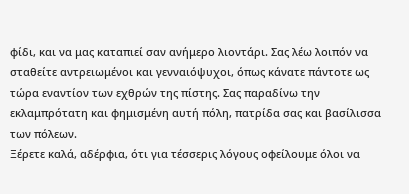φίδι, και να μας καταπιεί σαν ανήμερο λιοντάρι. Σας λέω λοιπόν να σταθείτε αντρειωμένοι και γενναιόψυχοι, όπως κάνατε πάντοτε ως τώρα εναντίον των εχθρών της πίστης. Σας παραδίνω την εκλαμπρότατη και φημισμένη αυτή πόλη, πατρίδα σας και βασίλισσα των πόλεων.
Ξέρετε καλά, αδέρφια, ότι για τέσσερις λόγους οφείλουμε όλοι να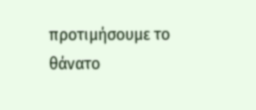προτιμήσουμε το θάνατο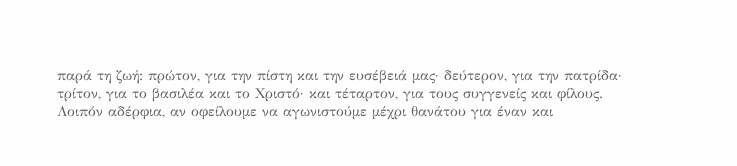παρά τη ζωή: πρώτον, για την πίστη και την ευσέβειά μας· δεύτερον, για την πατρίδα· τρίτον, για το βασιλέα και το Χριστό· και τέταρτον, για τους συγγενείς και φίλους. Λοιπόν αδέρφια, αν οφείλουμε να αγωνιστούμε μέχρι θανάτου για έναν και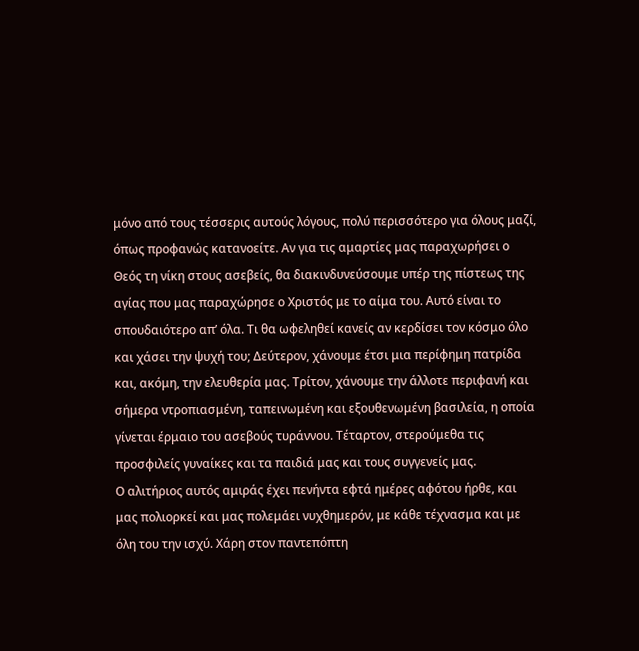μόνο από τους τέσσερις αυτούς λόγους, πολύ περισσότερο για όλους μαζί, όπως προφανώς κατανοείτε. Αν για τις αμαρτίες μας παραχωρήσει ο Θεός τη νίκη στους ασεβείς, θα διακινδυνεύσουμε υπέρ της πίστεως της αγίας που μας παραχώρησε ο Χριστός με το αίμα του. Αυτό είναι το σπουδαιότερο απ’ όλα. Τι θα ωφεληθεί κανείς αν κερδίσει τον κόσμο όλο και χάσει την ψυχή του; Δεύτερον, χάνουμε έτσι μια περίφημη πατρίδα και, ακόμη, την ελευθερία μας. Τρίτον, χάνουμε την άλλοτε περιφανή και σήμερα ντροπιασμένη, ταπεινωμένη και εξουθενωμένη βασιλεία, η οποία γίνεται έρμαιο του ασεβούς τυράννου. Τέταρτον, στερούμεθα τις προσφιλείς γυναίκες και τα παιδιά μας και τους συγγενείς μας.
Ο αλιτήριος αυτός αμιράς έχει πενήντα εφτά ημέρες αφότου ήρθε, και μας πολιορκεί και μας πολεμάει νυχθημερόν, με κάθε τέχνασμα και με όλη του την ισχύ. Χάρη στον παντεπόπτη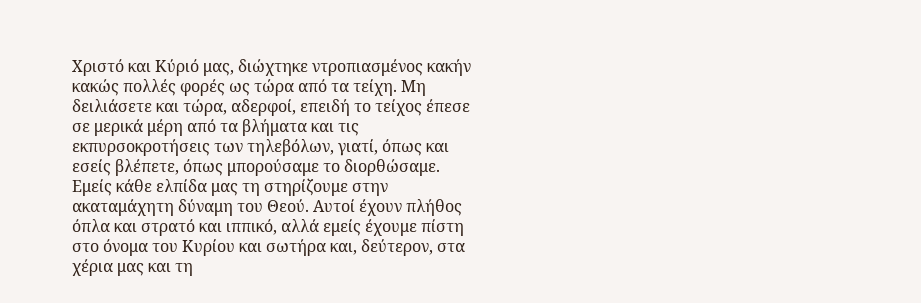Χριστό και Κύριό μας, διώχτηκε ντροπιασμένος κακήν κακώς πολλές φορές ως τώρα από τα τείχη. Μη δειλιάσετε και τώρα, αδερφοί, επειδή το τείχος έπεσε σε μερικά μέρη από τα βλήματα και τις εκπυρσοκροτήσεις των τηλεβόλων, γιατί, όπως και εσείς βλέπετε, όπως μπορούσαμε το διορθώσαμε.
Εμείς κάθε ελπίδα μας τη στηρίζουμε στην ακαταμάχητη δύναμη του Θεού. Αυτοί έχουν πλήθος όπλα και στρατό και ιππικό, αλλά εμείς έχουμε πίστη στο όνομα του Κυρίου και σωτήρα και, δεύτερον, στα χέρια μας και τη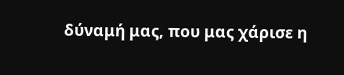δύναμή μας, που μας χάρισε η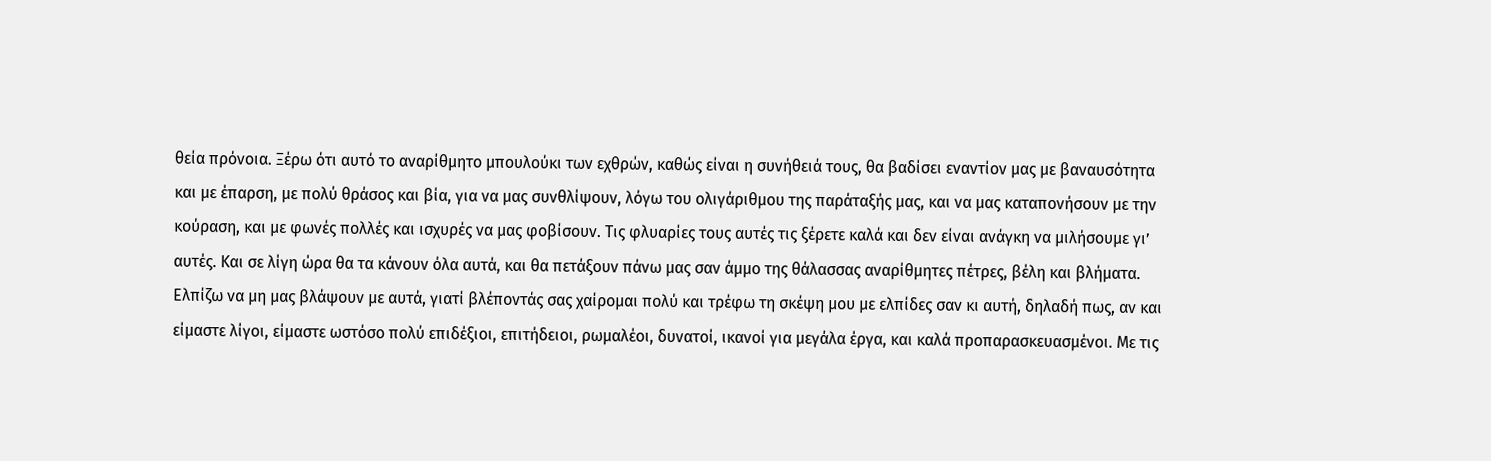θεία πρόνοια. Ξέρω ότι αυτό το αναρίθμητο μπουλούκι των εχθρών, καθώς είναι η συνήθειά τους, θα βαδίσει εναντίον μας με βαναυσότητα και με έπαρση, με πολύ θράσος και βία, για να μας συνθλίψουν, λόγω του ολιγάριθμου της παράταξής μας, και να μας καταπονήσουν με την κούραση, και με φωνές πολλές και ισχυρές να μας φοβίσουν. Τις φλυαρίες τους αυτές τις ξέρετε καλά και δεν είναι ανάγκη να μιλήσουμε γι’ αυτές. Και σε λίγη ώρα θα τα κάνουν όλα αυτά, και θα πετάξουν πάνω μας σαν άμμο της θάλασσας αναρίθμητες πέτρες, βέλη και βλήματα. Ελπίζω να μη μας βλάψουν με αυτά, γιατί βλέποντάς σας χαίρομαι πολύ και τρέφω τη σκέψη μου με ελπίδες σαν κι αυτή, δηλαδή πως, αν και είμαστε λίγοι, είμαστε ωστόσο πολύ επιδέξιοι, επιτήδειοι, ρωμαλέοι, δυνατοί, ικανοί για μεγάλα έργα, και καλά προπαρασκευασμένοι. Με τις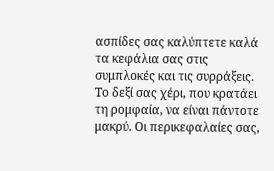ασπίδες σας καλύπτετε καλά τα κεφάλια σας στις συμπλοκές και τις συρράξεις. Το δεξί σας χέρι, που κρατάει τη ρομφαία, να είναι πάντοτε μακρύ. Οι περικεφαλαίες σας,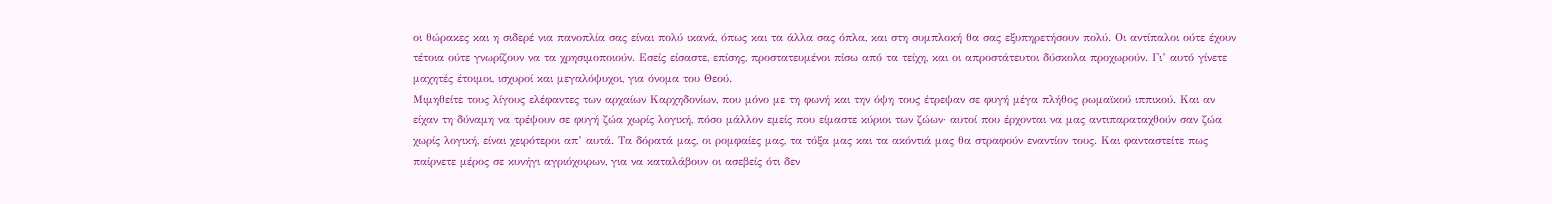οι θώρακες και η σιδερέ νια πανοπλία σας είναι πολύ ικανά, όπως και τα άλλα σας όπλα, και στη συμπλοκή θα σας εξυπηρετήσουν πολύ. Οι αντίπαλοι ούτε έχουν τέτοια ούτε γνωρίζουν να τα χρησιμοποιούν. Εσείς είσαστε, επίσης, προστατευμένοι πίσω από τα τείχη, και οι απροστάτευτοι δύσκολα προχωρούν. Γι’ αυτό γίνετε μαχητές έτοιμοι, ισχυροί και μεγαλόψυχοι, για όνομα του Θεού.
Μιμηθείτε τους λίγους ελέφαντες των αρχαίων Καρχηδονίων, που μόνο με τη φωνή και την όψη τους έτρεψαν σε φυγή μέγα πλήθος ρωμαϊκού ιππικού. Και αν είχαν τη δύναμη να τρέψουν σε φυγή ζώα χωρίς λογική, πόσο μάλλον εμείς που είμαστε κύριοι των ζώων· αυτοί που έρχονται να μας αντιπαραταχθούν σαν ζώα χωρίς λογική, είναι χειρότεροι απ’ αυτά. Τα δόρατά μας, οι ρομφαίες μας, τα τόξα μας και τα ακόντιά μας θα στραφούν εναντίον τους. Και φανταστείτε πως παίρνετε μέρος σε κυνήγι αγριόχοιρων, για να καταλάβουν οι ασεβείς ότι δεν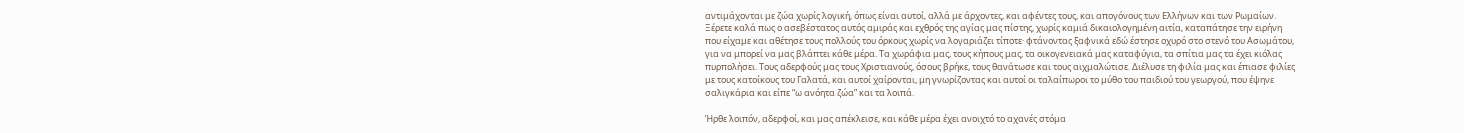αντιμάχονται με ζώα χωρίς λογική, όπως είναι αυτοί, αλλά με άρχοντες, και αφέντες τους, και απογόνους των Ελλήνων και των Ρωμαίων.
Ξέρετε καλά πως ο ασεβέστατος αυτός αμιράς και εχθρός της αγίας μας πίστης, χωρίς καμιά δικαιολογημένη αιτία, καταπάτησε την ειρήνη που είχαμε και αθέτησε τους πολλούς του όρκους χωρίς να λογαριάζει τίποτε· φτάνοντας ξαφνικά εδώ έστησε οχυρό στο στενό του Ασωμάτου, για να μπορεί να μας βλάπτει κάθε μέρα. Τα χωράφια μας, τους κήπους μας, τα οικογενειακά μας καταφύγια, τα σπίτια μας τα έχει κιόλας πυρπολήσει. Τους αδερφούς μας τους Χριστιανούς, όσους βρήκε, τους θανάτωσε και τους αιχμαλώτισε. Διέλυσε τη φιλία μας και έπιασε φιλίες με τους κατοίκους του Γαλατά, και αυτοί χαίρονται, μη γνωρίζοντας και αυτοί οι ταλαίπωροι το μύθο του παιδιού του γεωργού, που έψηνε σαλιγκάρια και είπε “ω ανόητα ζώα” και τα λοιπά.

Ήρθε λοιπόν, αδερφοί, και μας απέκλεισε, και κάθε μέρα έχει ανοιχτό το αχανές στόμα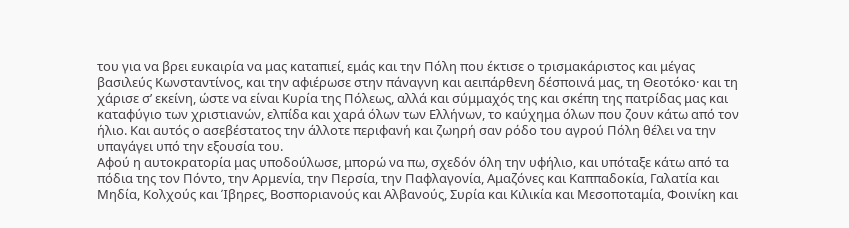του για να βρει ευκαιρία να μας καταπιεί, εμάς και την Πόλη που έκτισε ο τρισμακάριστος και μέγας βασιλεύς Κωνσταντίνος, και την αφιέρωσε στην πάναγνη και αειπάρθενη δέσποινά μας, τη Θεοτόκο· και τη χάρισε σ’ εκείνη, ώστε να είναι Κυρία της Πόλεως, αλλά και σύμμαχός της και σκέπη της πατρίδας μας και καταφύγιο των χριστιανών, ελπίδα και χαρά όλων των Ελλήνων, το καύχημα όλων που ζουν κάτω από τον ήλιο. Και αυτός ο ασεβέστατος την άλλοτε περιφανή και ζωηρή σαν ρόδο του αγρού Πόλη θέλει να την υπαγάγει υπό την εξουσία του.
Αφού η αυτοκρατορία μας υποδούλωσε, μπορώ να πω, σχεδόν όλη την υφήλιο, και υπόταξε κάτω από τα πόδια της τον Πόντο, την Αρμενία, την Περσία, την Παφλαγονία, Αμαζόνες και Καππαδοκία, Γαλατία και Μηδία, Κολχούς και Ίβηρες, Βοσποριανούς και Αλβανούς, Συρία και Κιλικία και Μεσοποταμία, Φοινίκη και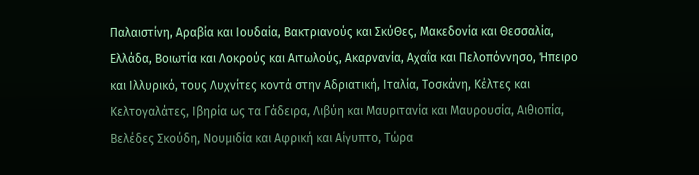Παλαιστίνη, Αραβία και Ιουδαία, Βακτριανούς και ΣκύΘες, Μακεδονία και Θεσσαλία, Ελλάδα, Βοιωτία και Λοκρούς και Αιτωλούς, Ακαρνανία, Αχαΐα και Πελοπόννησο, Ήπειρο και Ιλλυρικό, τους Λυχνίτες κοντά στην Αδριατική, Ιταλία, Τοσκάνη, Κέλτες και Κελτογαλάτες, Ιβηρία ως τα Γάδειρα, Λιβύη και Μαυριτανία και Μαυρουσία, Αιθιοπία, Βελέδες Σκούδη, Νουμιδία και Αφρική και Αίγυπτο, Τώρα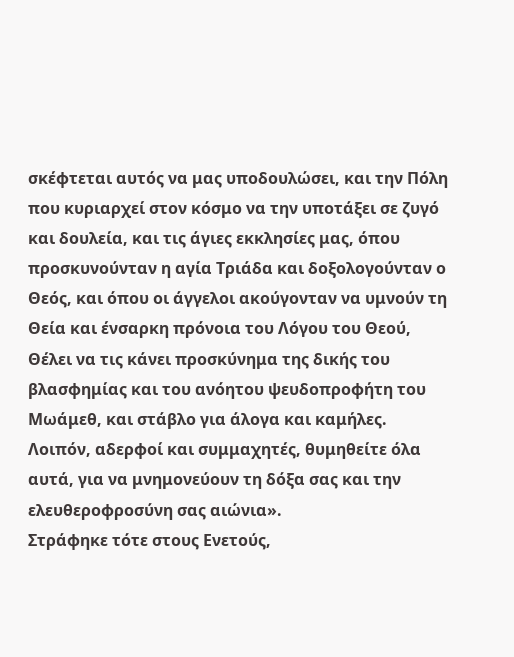σκέφτεται αυτός να μας υποδουλώσει, και την Πόλη που κυριαρχεί στον κόσμο να την υποτάξει σε ζυγό και δουλεία, και τις άγιες εκκλησίες μας, όπου προσκυνούνταν η αγία Τριάδα και δοξολογούνταν ο Θεός, και όπου οι άγγελοι ακούγονταν να υμνούν τη Θεία και ένσαρκη πρόνοια του Λόγου του Θεού, Θέλει να τις κάνει προσκύνημα της δικής του βλασφημίας και του ανόητου ψευδοπροφήτη του Μωάμεθ, και στάβλο για άλογα και καμήλες.
Λοιπόν, αδερφοί και συμμαχητές, θυμηθείτε όλα αυτά, για να μνημονεύουν τη δόξα σας και την ελευθεροφροσύνη σας αιώνια».
Στράφηκε τότε στους Ενετούς,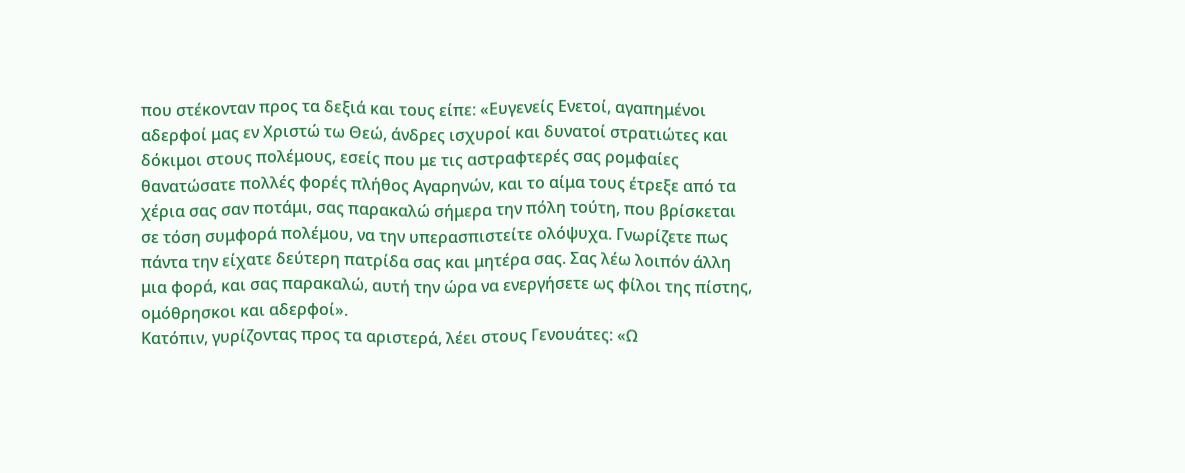που στέκονταν προς τα δεξιά και τους είπε: «Ευγενείς Ενετοί, αγαπημένοι αδερφοί μας εν Χριστώ τω Θεώ, άνδρες ισχυροί και δυνατοί στρατιώτες και δόκιμοι στους πολέμους, εσείς που με τις αστραφτερές σας ρομφαίες θανατώσατε πολλές φορές πλήθος Αγαρηνών, και το αίμα τους έτρεξε από τα χέρια σας σαν ποτάμι, σας παρακαλώ σήμερα την πόλη τούτη, που βρίσκεται σε τόση συμφορά πολέμου, να την υπερασπιστείτε ολόψυχα. Γνωρίζετε πως πάντα την είχατε δεύτερη πατρίδα σας και μητέρα σας. Σας λέω λοιπόν άλλη μια φορά, και σας παρακαλώ, αυτή την ώρα να ενεργήσετε ως φίλοι της πίστης, ομόθρησκοι και αδερφοί».
Κατόπιν, γυρίζοντας προς τα αριστερά, λέει στους Γενουάτες: «Ω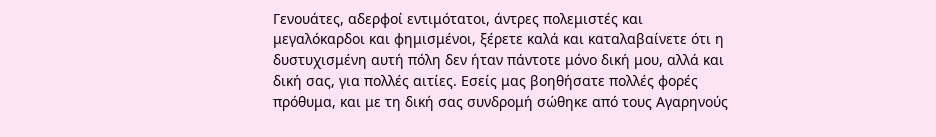Γενουάτες, αδερφοί εντιμότατοι, άντρες πολεμιστές και μεγαλόκαρδοι και φημισμένοι, ξέρετε καλά και καταλαβαίνετε ότι η δυστυχισμένη αυτή πόλη δεν ήταν πάντοτε μόνο δική μου, αλλά και δική σας, για πολλές αιτίες. Εσείς μας βοηθήσατε πολλές φορές πρόθυμα, και με τη δική σας συνδρομή σώθηκε από τους Αγαρηνούς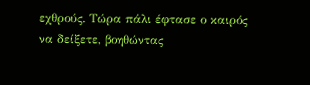εχθρούς. Τώρα πάλι έφτασε ο καιρός να δείξετε, βοηθώντας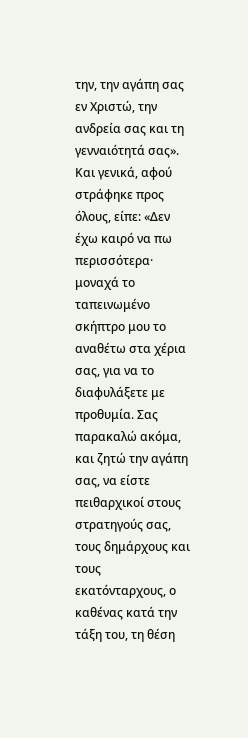την, την αγάπη σας εν Χριστώ, την ανδρεία σας και τη γενναιότητά σας».
Και γενικά, αφού στράφηκε προς όλους, είπε: «Δεν έχω καιρό να πω περισσότερα· μοναχά το ταπεινωμένο σκήπτρο μου το αναθέτω στα χέρια σας, για να το διαφυλάξετε με προθυμία. Σας παρακαλώ ακόμα, και ζητώ την αγάπη σας, να είστε πειθαρχικοί στους στρατηγούς σας, τους δημάρχους και τους εκατόνταρχους, ο καθένας κατά την τάξη του, τη θέση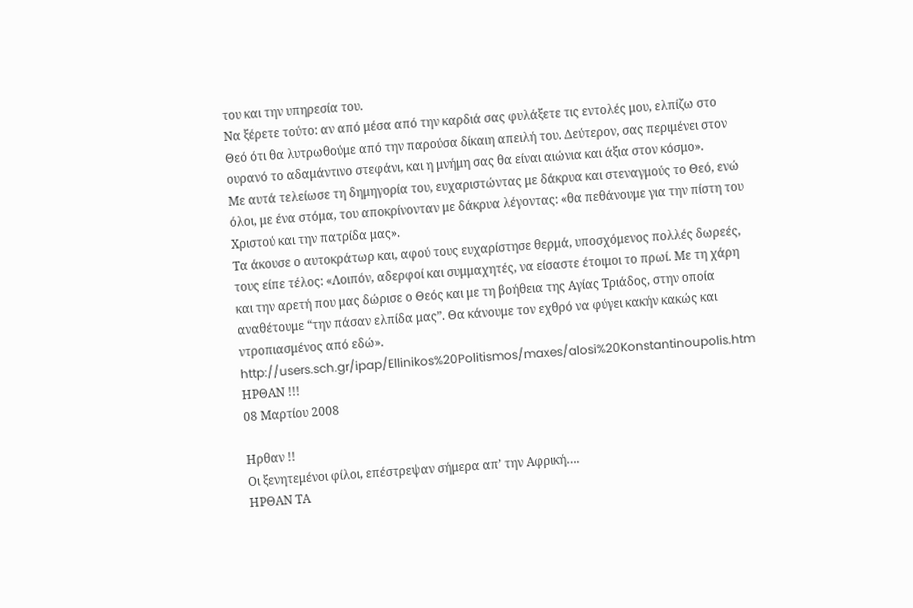του και την υπηρεσία του.
Να ξέρετε τούτο: αν από μέσα από την καρδιά σας φυλάξετε τις εντολές μου, ελπίζω στο Θεό ότι θα λυτρωθούμε από την παρούσα δίκαιη απειλή του. Δεύτερον, σας περιμένει στον ουρανό το αδαμάντινο στεφάνι, και η μνήμη σας θα είναι αιώνια και άξια στον κόσμο».
Με αυτά τελείωσε τη δημηγορία του, ευχαριστώντας με δάκρυα και στεναγμούς το Θεό, ενώ όλοι, με ένα στόμα, του αποκρίνονταν με δάκρυα λέγοντας: «θα πεθάνουμε για την πίστη του Χριστού και την πατρίδα μας».
Τα άκουσε ο αυτοκράτωρ και, αφού τους ευχαρίστησε θερμά, υποσχόμενος πολλές δωρεές, τους είπε τέλος: «Λοιπόν, αδερφοί και συμμαχητές, να είσαστε έτοιμοι το πρωί. Με τη χάρη και την αρετή που μας δώρισε ο Θεός και με τη βοήθεια της Αγίας Τριάδος, στην οποία αναθέτουμε “την πάσαν ελπίδα μας”. Θα κάνουμε τον εχθρό να φύγει κακήν κακώς και ντροπιασμένος από εδώ».
http://users.sch.gr/ipap/Ellinikos%20Politismos/maxes/alosi%20Konstantinoupolis.htm
ΗΡΘΑΝ !!!
08 Μαρτίου 2008

Ηρθαν !!
Οι ξενητεμένοι φίλοι, επέστρεψαν σήμερα απ’ την Αφρική….
ΗΡΘΑΝ ΤΑ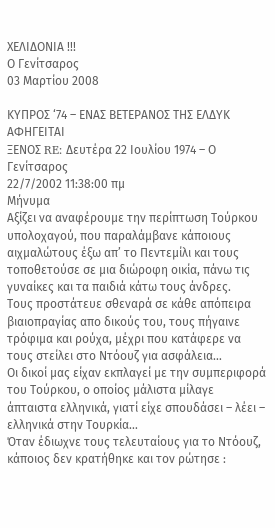ΧΕΛΙΔΟΝΙΑ !!!
Ο Γενίτσαρος
03 Μαρτίου 2008

ΚΥΠΡΟΣ ‘74 – ΕΝΑΣ ΒΕΤΕΡΑΝΟΣ ΤΗΣ ΕΛΔΥΚ ΑΦΗΓΕΙΤΑΙ
ΞΕΝΟΣ RE: Δευτέρα 22 Ιουλίου 1974 – Ο Γενίτσαρος
22/7/2002 11:38:00 πμ
Μήνυμα
Αξίζει να αναφέρουμε την περίπτωση Τούρκου υπολοχαγού, που παραλάμβανε κάποιους
αιχμαλώτους έξω απ’ το Πεντεμίλι και τους τοποθετούσε σε μια διώροφη οικία, πάνω τις
γυναίκες και τα παιδιά κάτω τους άνδρες.
Τους προστάτευε σθεναρά σε κάθε απόπειρα βιαιοπραγίας απο δικούς του, τους πήγαινε
τρόφιμα και ρούχα, μέχρι που κατάφερε να τους στείλει στο Ντόουζ για ασφάλεια…
Οι δικοί μας είχαν εκπλαγεί με την συμπεριφορά του Τούρκου, ο οποίος μάλιστα μίλαγε
άπταιστα ελληνικά, γιατί είχε σπουδάσει – λέει – ελληνικά στην Τουρκία…
Όταν έδιωχνε τους τελευταίους για το Ντόουζ, κάποιος δεν κρατήθηκε και τον ρώτησε :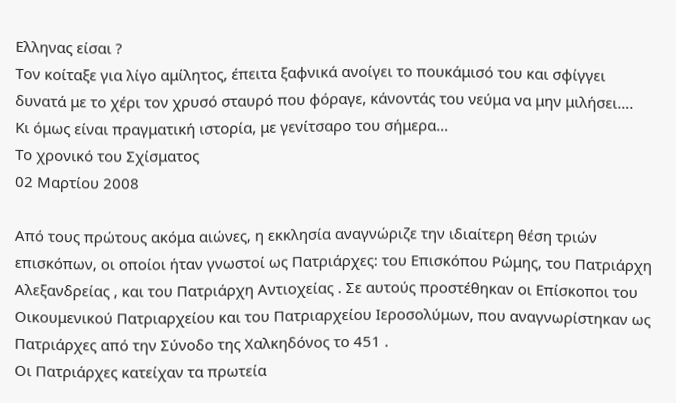Ελληνας είσαι ?
Τον κοίταξε για λίγο αμίλητος, έπειτα ξαφνικά ανοίγει το πουκάμισό του και σφίγγει
δυνατά με το χέρι τον χρυσό σταυρό που φόραγε, κάνοντάς του νεύμα να μην μιλήσει….
Κι όμως είναι πραγματική ιστορία, με γενίτσαρο του σήμερα…
Το χρονικό του Σχίσματος
02 Μαρτίου 2008

Από τους πρώτους ακόμα αιώνες, η εκκλησία αναγνώριζε την ιδιαίτερη θέση τριών επισκόπων, οι οποίοι ήταν γνωστοί ως Πατριάρχες: του Επισκόπου Ρώμης, του Πατριάρχη Αλεξανδρείας , και του Πατριάρχη Αντιοχείας . Σε αυτούς προστέθηκαν οι Επίσκοποι του Οικουμενικού Πατριαρχείου και του Πατριαρχείου Ιεροσολύμων, που αναγνωρίστηκαν ως Πατριάρχες από την Σύνοδο της Χαλκηδόνος το 451 .
Οι Πατριάρχες κατείχαν τα πρωτεία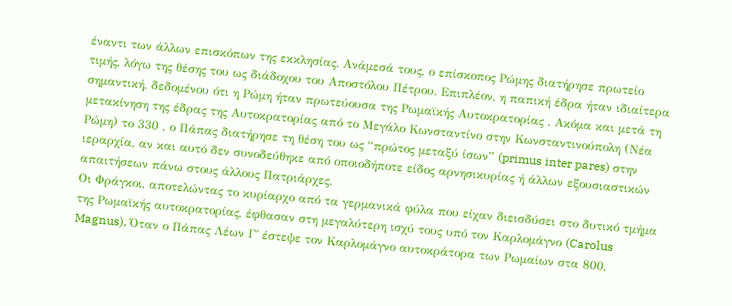έναντι των άλλων επισκόπων της εκκλησίας. Ανάμεσά τους, ο επίσκοπος Ρώμης διατήρησε πρωτείο τιμής, λόγω της θέσης του ως διάδοχου του Αποστόλου Πέτρου. Επιπλέον, η παπική έδρα ήταν ιδιαίτερα σημαντική, δεδομένου ότι η Ρώμη ήταν πρωτεύουσα της Ρωμαϊκής Αυτοκρατορίας . Ακόμα και μετά τη μετακίνηση της έδρας της Αυτοκρατορίας από το Μεγάλο Κωνσταντίνο στην Κωνσταντινούπολη (Νέα Ρώμη) το 330 , ο Πάπας διατήρησε τη θέση του ως “πρώτος μεταξύ ίσων” (primus inter pares) στην ιεραρχία, αν και αυτό δεν συνοδεύθηκε από οποιοδήποτε είδος αρνησικυρίας ή άλλων εξουσιαστικών απαιτήσεων πάνω στους άλλους Πατριάρχες.
Οι Φράγκοι, αποτελώντας το κυρίαρχο από τα γερμανικά φύλα που είχαν διεισδύσει στο δυτικό τμήμα της Ρωμαϊκής αυτοκρατορίας, έφθασαν στη μεγαλύτερη ισχύ τους υπό τον Καρλομάγνο (Carolus Magnus). Όταν ο Πάπας Λέων Γ΄ έστεψε τον Καρλομάγνο αυτοκράτορα των Ρωμαίων στα 800,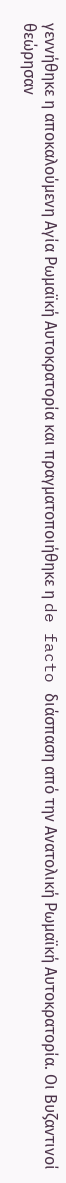γεννήθηκε η αποκαλούμενη Αγία Ρωμαϊκή Αυτοκρατορία και πραγματοποιήθηκε η de facto διάσπαση από την Ανατολική Ρωμαϊκή Αυτοκρατορία. Οι Βυζαντινοί θεώρησαν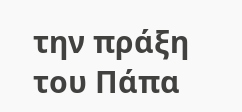την πράξη του Πάπα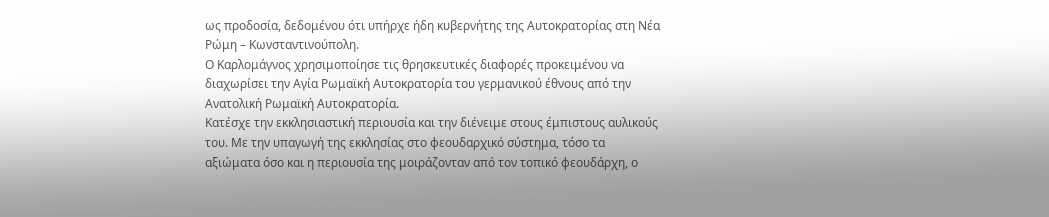ως προδοσία, δεδομένου ότι υπήρχε ήδη κυβερνήτης της Αυτοκρατορίας στη Νέα Ρώμη – Κωνσταντινούπολη.
Ο Καρλομάγνος χρησιμοποίησε τις θρησκευτικές διαφορές προκειμένου να διαχωρίσει την Αγία Ρωμαϊκή Αυτοκρατορία του γερμανικού έθνους από την Ανατολική Ρωμαϊκή Αυτοκρατορία.
Κατέσχε την εκκλησιαστική περιουσία και την διένειμε στους έμπιστους αυλικούς του. Με την υπαγωγή της εκκλησίας στο φεουδαρχικό σύστημα, τόσο τα αξιώματα όσο και η περιουσία της μοιράζονταν από τον τοπικό φεουδάρχη, ο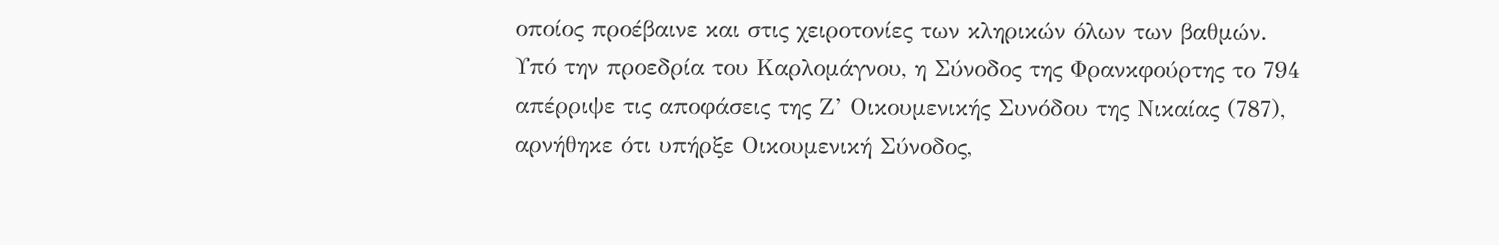οποίος προέβαινε και στις χειροτονίες των κληρικών όλων των βαθμών.
Υπό την προεδρία του Καρλομάγνου, η Σύνοδος της Φρανκφούρτης το 794 απέρριψε τις αποφάσεις της Ζ’ Οικουμενικής Συνόδου της Νικαίας (787), αρνήθηκε ότι υπήρξε Οικουμενική Σύνοδος,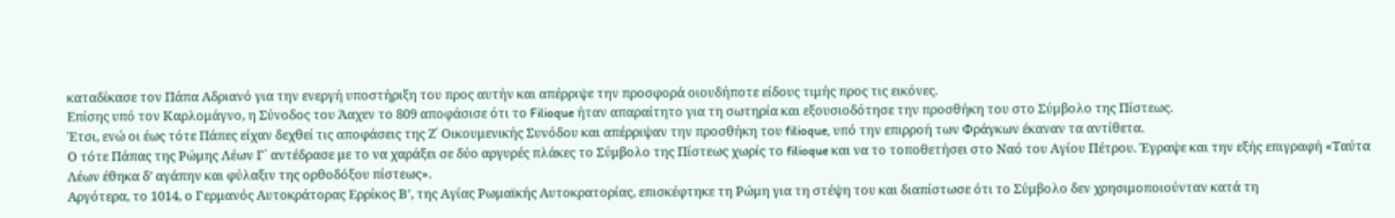καταδίκασε τον Πάπα Αδριανό για την ενεργή υποστήριξη του προς αυτήν και απέρριψε την προσφορά οιουδήποτε είδους τιμής προς τις εικόνες.
Επίσης υπό τον Καρλομάγνο, η Σύνοδος του Άαχεν το 809 αποφάσισε ότι το Filioque ήταν απαραίτητο για τη σωτηρία και εξουσιοδότησε την προσθήκη του στο Σύμβολο της Πίστεως.
Έτσι, ενώ οι έως τότε Πάπες είχαν δεχθεί τις αποφάσεις της Ζ΄ Οικουμενικής Συνόδου και απέρριψαν την προσθήκη του filioque, υπό την επιρροή των Φράγκων έκαναν τα αντίθετα.
Ο τότε Πάπας της Ρώμης Λέων Γ΄ αντέδρασε με το να χαράξει σε δύο αργυρές πλάκες το Σύμβολο της Πίστεως χωρίς το filioque και να το τοποθετήσει στο Ναό του Αγίου Πέτρου. Έγραψε και την εξής επιγραφή «Ταύτα Λέων έθηκα δ’ αγάπην και φύλαξιν της ορθοδόξου πίστεως».
Αργότερα, το 1014, ο Γερμανός Αυτοκράτορας Ερρίκος Β’, της Αγίας Ρωμαϊκής Αυτοκρατορίας, επισκέφτηκε τη Ρώμη για τη στέψη του και διαπίστωσε ότι το Σύμβολο δεν χρησιμοποιούνταν κατά τη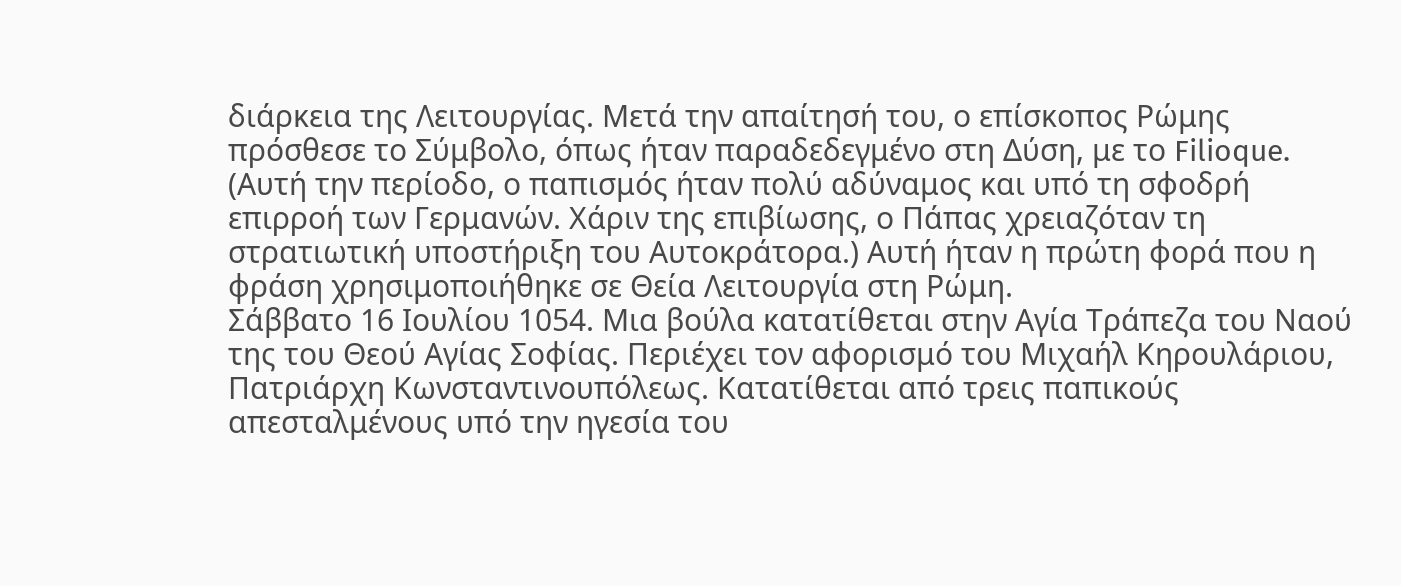διάρκεια της Λειτουργίας. Μετά την απαίτησή του, ο επίσκοπος Ρώμης πρόσθεσε το Σύμβολο, όπως ήταν παραδεδεγμένο στη Δύση, με το Filioque.
(Αυτή την περίοδο, ο παπισμός ήταν πολύ αδύναμος και υπό τη σφοδρή επιρροή των Γερμανών. Χάριν της επιβίωσης, ο Πάπας χρειαζόταν τη στρατιωτική υποστήριξη του Αυτοκράτορα.) Αυτή ήταν η πρώτη φορά που η φράση χρησιμοποιήθηκε σε Θεία Λειτουργία στη Ρώμη.
Σάββατο 16 Ιουλίου 1054. Μια βούλα κατατίθεται στην Αγία Τράπεζα του Ναού της του Θεού Αγίας Σοφίας. Περιέχει τον αφορισμό του Μιχαήλ Κηρουλάριου, Πατριάρχη Κωνσταντινουπόλεως. Κατατίθεται από τρεις παπικούς απεσταλμένους υπό την ηγεσία του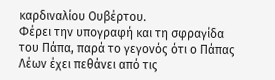καρδιναλίου Ουβέρτου.
Φέρει την υπογραφή και τη σφραγίδα του Πάπα, παρά το γεγονός ότι ο Πάπας Λέων έχει πεθάνει από τις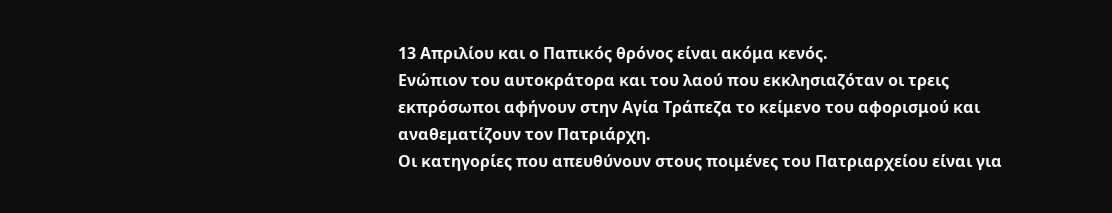13 Απριλίου και ο Παπικός θρόνος είναι ακόμα κενός.
Ενώπιον του αυτοκράτορα και του λαού που εκκλησιαζόταν οι τρεις εκπρόσωποι αφήνουν στην Αγία Τράπεζα το κείμενο του αφορισμού και αναθεματίζουν τον Πατριάρχη.
Οι κατηγορίες που απευθύνουν στους ποιμένες του Πατριαρχείου είναι για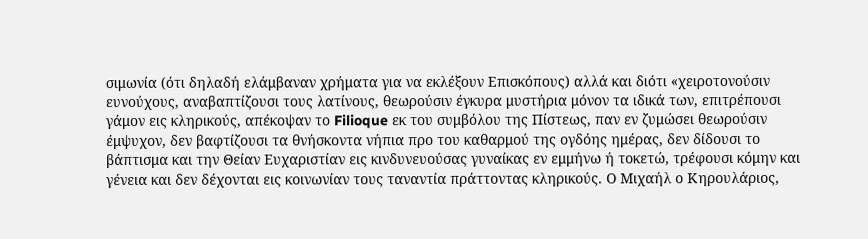σιμωνία (ότι δηλαδή ελάμβαναν χρήματα για να εκλέξουν Επισκόπους) αλλά και διότι «χειροτονούσιν ευνούχους, αναβαπτίζουσι τους λατίνους, θεωρούσιν έγκυρα μυστήρια μόνον τα ιδικά των, επιτρέπουσι γάμον εις κληρικούς, απέκοψαν το Filioque εκ του συμβόλου της Πίστεως, παν εν ζυμώσει θεωρούσιν έμψυχον, δεν βαφτίζουσι τα θνήσκοντα νήπια προ του καθαρμού της ογδόης ημέρας, δεν δίδουσι το βάπτισμα και την Θείαν Ευχαριστίαν εις κινδυνευούσας γυναίκας εν εμμήνω ή τοκετώ, τρέφουσι κόμην και γένεια και δεν δέχονται εις κοινωνίαν τους ταναντία πράττοντας κληρικούς. Ο Μιχαήλ ο Κηρουλάριος,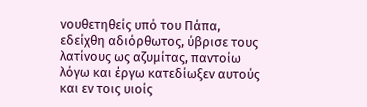νουθετηθείς υπό του Πάπα, εδείχθη αδιόρθωτος, ύβρισε τους λατίνους ως αζυμίτας, παντοίω λόγω και έργω κατεδίωξεν αυτούς και εν τοις υιοίς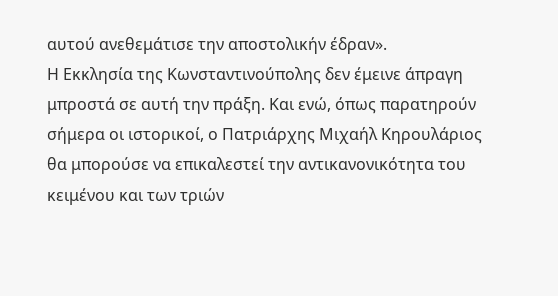αυτού ανεθεμάτισε την αποστολικήν έδραν».
Η Εκκλησία της Κωνσταντινούπολης δεν έμεινε άπραγη μπροστά σε αυτή την πράξη. Και ενώ, όπως παρατηρούν σήμερα οι ιστορικοί, ο Πατριάρχης Μιχαήλ Κηρουλάριος θα μπορούσε να επικαλεστεί την αντικανονικότητα του κειμένου και των τριών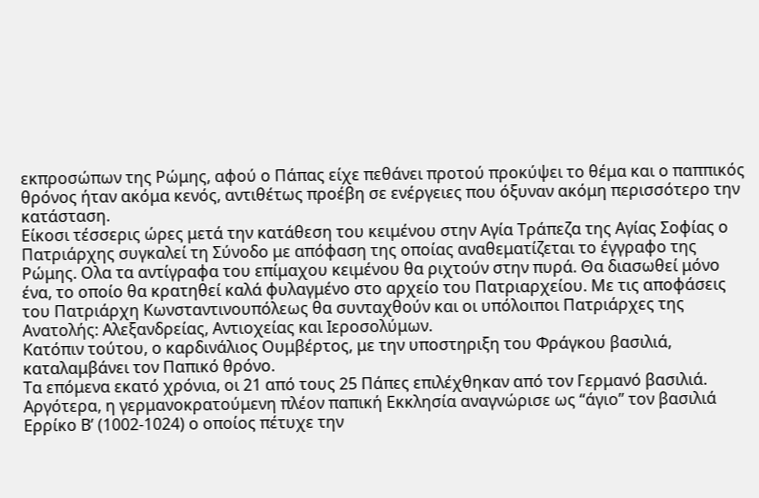εκπροσώπων της Ρώμης, αφού ο Πάπας είχε πεθάνει προτού προκύψει το θέμα και ο παππικός θρόνος ήταν ακόμα κενός, αντιθέτως προέβη σε ενέργειες που όξυναν ακόμη περισσότερο την κατάσταση.
Είκοσι τέσσερις ώρες μετά την κατάθεση του κειμένου στην Αγία Τράπεζα της Αγίας Σοφίας ο Πατριάρχης συγκαλεί τη Σύνοδο με απόφαση της οποίας αναθεματίζεται το έγγραφο της Ρώμης. Ολα τα αντίγραφα του επίμαχου κειμένου θα ριχτούν στην πυρά. Θα διασωθεί μόνο ένα, το οποίο θα κρατηθεί καλά φυλαγμένο στο αρχείο του Πατριαρχείου. Με τις αποφάσεις του Πατριάρχη Κωνσταντινουπόλεως θα συνταχθούν και οι υπόλοιποι Πατριάρχες της Ανατολής: Αλεξανδρείας, Αντιοχείας και Ιεροσολύμων.
Κατόπιν τούτου, ο καρδινάλιος Ουμβέρτος, με την υποστηριξη του Φράγκου βασιλιά, καταλαμβάνει τον Παπικό θρόνο.
Τα επόμενα εκατό χρόνια, οι 21 από τους 25 Πάπες επιλέχθηκαν από τον Γερμανό βασιλιά.
Αργότερα, η γερμανοκρατούμενη πλέον παπική Εκκλησία αναγνώρισε ως “άγιο” τον βασιλιά Ερρίκο Β’ (1002-1024) ο οποίος πέτυχε την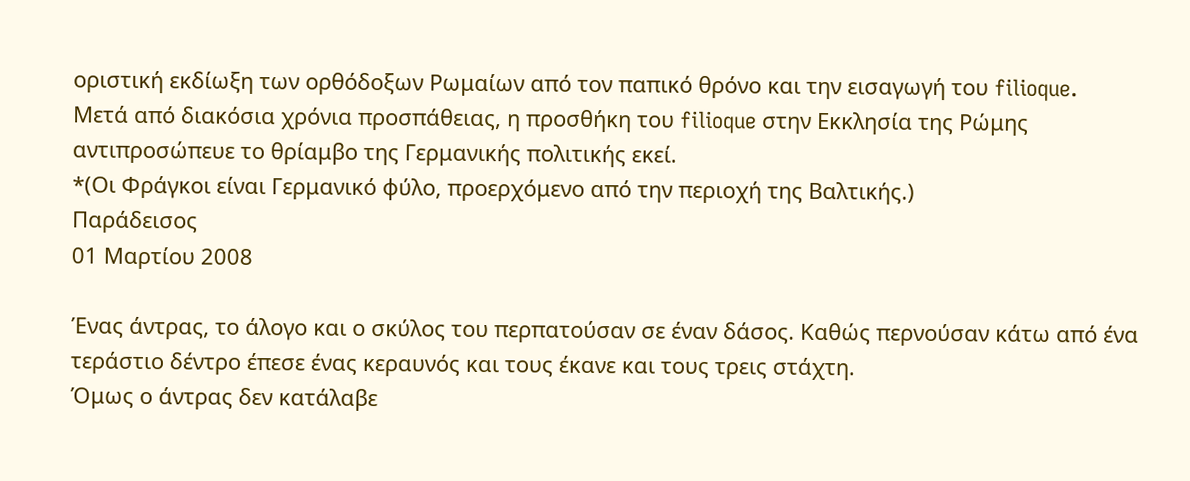οριστική εκδίωξη των ορθόδοξων Ρωμαίων από τον παπικό θρόνο και την εισαγωγή του filioque.
Μετά από διακόσια χρόνια προσπάθειας, η προσθήκη του filioque στην Εκκλησία της Ρώμης αντιπροσώπευε το θρίαμβο της Γερμανικής πολιτικής εκεί.
*(Οι Φράγκοι είναι Γερμανικό φύλο, προερχόμενο από την περιοχή της Βαλτικής.)
Παράδεισος
01 Μαρτίου 2008

Ένας άντρας, το άλογο και ο σκύλος του περπατούσαν σε έναν δάσος. Καθώς περνούσαν κάτω από ένα τεράστιο δέντρο έπεσε ένας κεραυνός και τους έκανε και τους τρεις στάχτη.
Όμως ο άντρας δεν κατάλαβε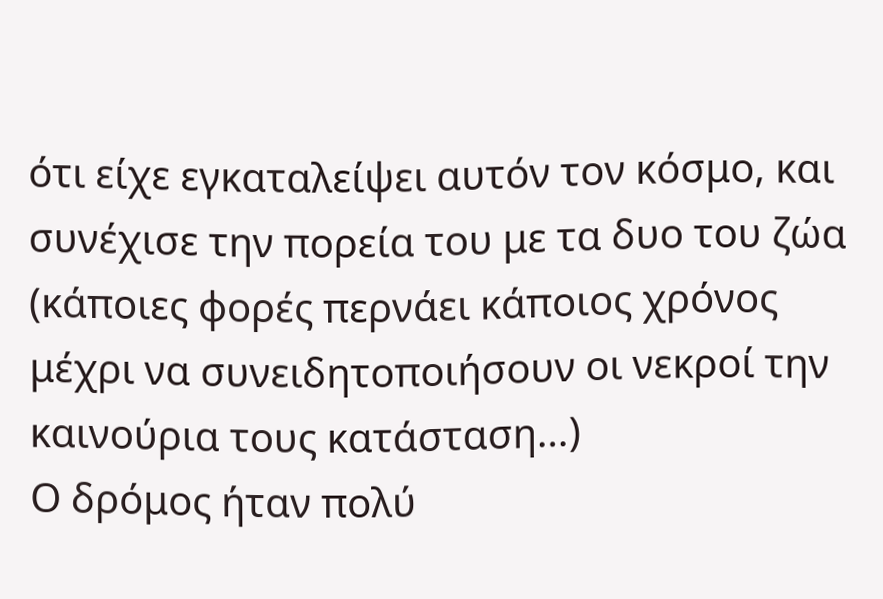ότι είχε εγκαταλείψει αυτόν τον κόσμο, και συνέχισε την πορεία του με τα δυο του ζώα (κάποιες φορές περνάει κάποιος χρόνος μέχρι να συνειδητοποιήσουν οι νεκροί την καινούρια τους κατάσταση…)
Ο δρόμος ήταν πολύ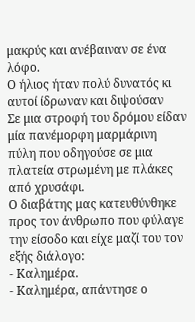μακρύς και ανέβαιναν σε ένα λόφο.
Ο ήλιος ήταν πολύ δυνατός κι αυτοί ίδρωναν και διψούσαν
Σε μια στροφή του δρόμου είδαν μία πανέμορφη μαρμάρινη πύλη που οδηγούσε σε μια πλατεία στρωμένη με πλάκες από χρυσάφι.
Ο διαβάτης μας κατευθύνθηκε προς τον άνθρωπο που φύλαγε την είσοδο και είχε μαζί του τον εξής διάλογο:
- Καλημέρα.
- Καλημέρα, απάντησε ο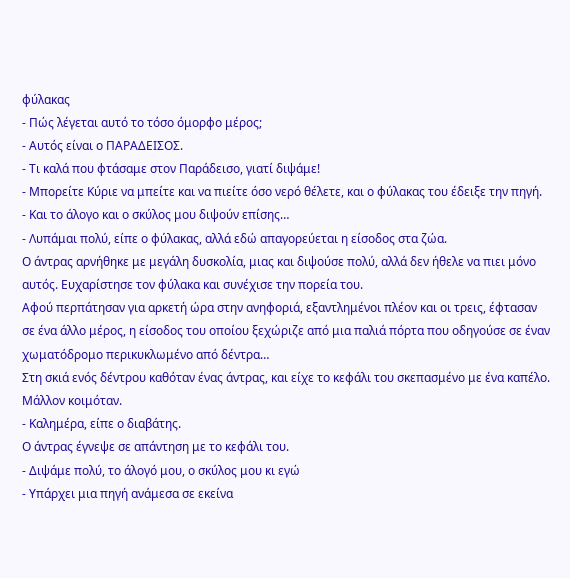φύλακας
- Πώς λέγεται αυτό το τόσο όμορφο μέρος;
- Αυτός είναι ο ΠΑΡΑΔΕΙΣΟΣ.
- Τι καλά που φτάσαμε στον Παράδεισο, γιατί διψάμε!
- Μπορείτε Κύριε να μπείτε και να πιείτε όσο νερό θέλετε, και ο φύλακας του έδειξε την πηγή.
- Και το άλογο και ο σκύλος μου διψούν επίσης…
- Λυπάμαι πολύ, είπε ο φύλακας, αλλά εδώ απαγορεύεται η είσοδος στα ζώα.
Ο άντρας αρνήθηκε με μεγάλη δυσκολία, μιας και διψούσε πολύ, αλλά δεν ήθελε να πιει μόνο αυτός. Ευχαρίστησε τον φύλακα και συνέχισε την πορεία του.
Αφού περπάτησαν για αρκετή ώρα στην ανηφοριά, εξαντλημένοι πλέον και οι τρεις, έφτασαν σε ένα άλλο μέρος, η είσοδος του οποίου ξεχώριζε από μια παλιά πόρτα που οδηγούσε σε έναν χωματόδρομο περικυκλωμένο από δέντρα…
Στη σκιά ενός δέντρου καθόταν ένας άντρας, και είχε το κεφάλι του σκεπασμένο με ένα καπέλο. Μάλλον κοιμόταν.
- Καλημέρα, είπε ο διαβάτης.
Ο άντρας έγνεψε σε απάντηση με το κεφάλι του.
- Διψάμε πολύ, το άλογό μου, ο σκύλος μου κι εγώ
- Υπάρχει μια πηγή ανάμεσα σε εκείνα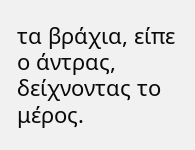τα βράχια, είπε ο άντρας, δείχνοντας το μέρος.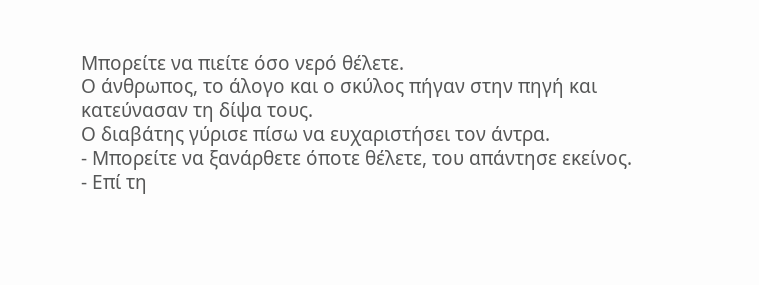Μπορείτε να πιείτε όσο νερό θέλετε.
Ο άνθρωπος, το άλογο και ο σκύλος πήγαν στην πηγή και κατεύνασαν τη δίψα τους.
Ο διαβάτης γύρισε πίσω να ευχαριστήσει τον άντρα.
- Μπορείτε να ξανάρθετε όποτε θέλετε, του απάντησε εκείνος.
- Επί τη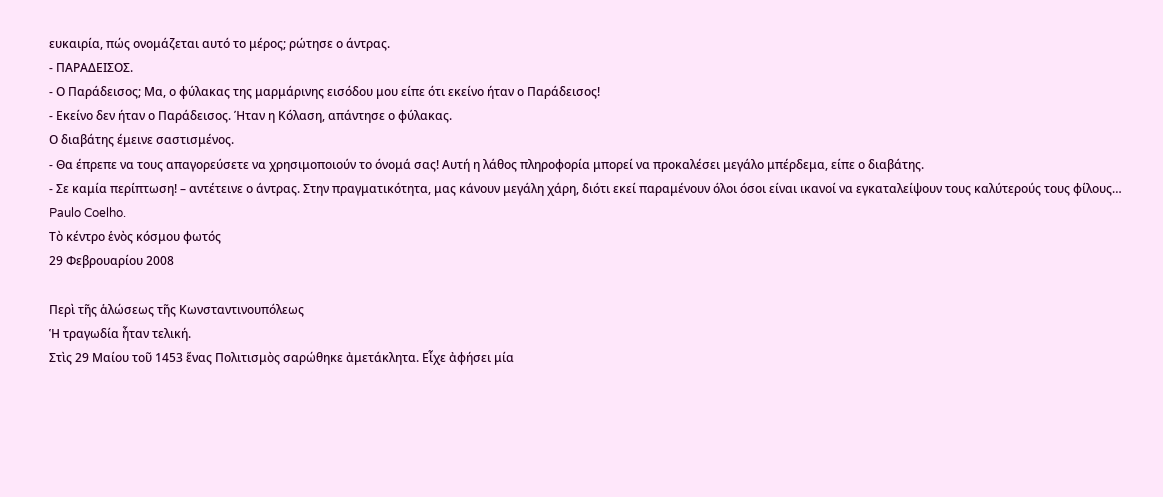ευκαιρία, πώς ονομάζεται αυτό το μέρος; ρώτησε ο άντρας.
- ΠΑΡΑΔΕΙΣΟΣ.
- Ο Παράδεισος; Μα, ο φύλακας της μαρμάρινης εισόδου μου είπε ότι εκείνο ήταν ο Παράδεισος!
- Εκείνο δεν ήταν ο Παράδεισος. Ήταν η Κόλαση, απάντησε ο φύλακας.
Ο διαβάτης έμεινε σαστισμένος.
- Θα έπρεπε να τους απαγορεύσετε να χρησιμοποιούν το όνομά σας! Αυτή η λάθος πληροφορία μπορεί να προκαλέσει μεγάλο μπέρδεμα, είπε ο διαβάτης.
- Σε καμία περίπτωση! – αντέτεινε ο άντρας. Στην πραγματικότητα, μας κάνουν μεγάλη χάρη, διότι εκεί παραμένουν όλοι όσοι είναι ικανοί να εγκαταλείψουν τους καλύτερούς τους φίλους…
Paulo Coelho.
Τὸ κέντρο ἑνὸς κόσμου φωτός
29 Φεβρουαρίου 2008

Περὶ τῆς ἁλώσεως τῆς Κωνσταντινουπόλεως
Ἡ τραγωδία ἦταν τελική.
Στὶς 29 Μαίου τοῦ 1453 ἕνας Πολιτισμὸς σαρώθηκε ἀμετάκλητα. Εἶχε ἀφήσει μία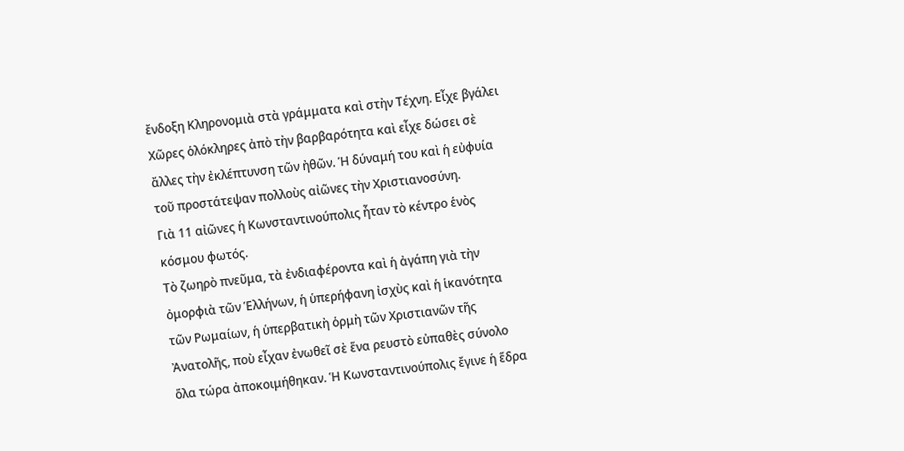ἔνδοξη Κληρονομιὰ στὰ γράμματα καὶ στὴν Τέχνη. Εἶχε βγάλει Χῶρες ὁλόκληρες ἀπὸ τὴν βαρβαρότητα καὶ εἶχε δώσει σὲ ἄλλες τὴν ἐκλέπτυνση τῶν ἠθῶν. Ἡ δύναμή του καὶ ἡ εὐφυία τοῦ προστάτεψαν πολλοὺς αἰῶνες τὴν Χριστιανοσύνη.
Γιὰ 11 αἰῶνες ἡ Κωνσταντινούπολις ἦταν τὸ κέντρο ἑνὸς κόσμου φωτός.
Τὸ ζωηρὸ πνεῦμα, τὰ ἐνδιαφέροντα καὶ ἡ ἀγάπη γιὰ τὴν ὀμορφιὰ τῶν Ἑλλήνων, ἡ ὑπερήφανη ἰσχὺς καὶ ἡ ἱκανότητα τῶν Ρωμαίων, ἡ ὑπερβατικὴ ὁρμὴ τῶν Χριστιανῶν τῆς Ἀνατολῆς, ποὺ εἶχαν ἐνωθεῖ σὲ ἕνα ρευστὸ εὐπαθὲς σύνολο ὅλα τώρα ἀποκοιμήθηκαν. Ἡ Κωνσταντινούπολις ἔγινε ἡ ἕδρα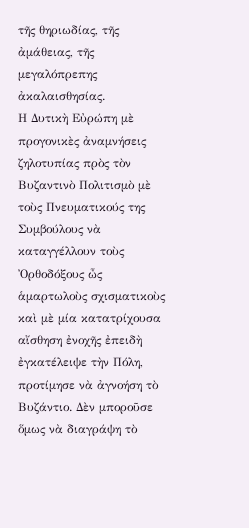τῆς θηριωδίας, τῆς ἀμάθειας, τῆς μεγαλόπρεπης ἀκαλαισθησίας.
Η Δυτικὴ Εὐρώπη μὲ προγονικὲς ἀναμνήσεις ζηλοτυπίας πρὸς τὸν Βυζαντινὸ Πολιτισμὸ μὲ τοὺς Πνευματικούς της Συμβούλους νὰ καταγγέλλουν τοὺς Ὀρθοδόξους ὦς ἁμαρτωλοὺς σχισματικοὺς καὶ μὲ μία κατατρίχουσα αἴσθηση ἐνοχῆς ἐπειδὴ ἐγκατέλειψε τὴν Πόλη, προτίμησε νὰ ἀγνοήση τὸ Βυζάντιο. Δὲν μποροῦσε ὅμως νὰ διαγράψη τὸ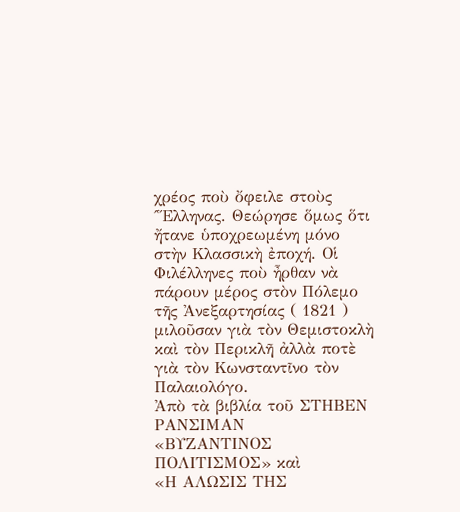χρέος ποὺ ὄφειλε στοὺς ΄Ἕλληνας. Θεώρησε ὅμως ὅτι ἤτανε ὑποχρεωμένη μόνο στὴν Κλασσικὴ ἐποχή. Οἱ Φιλέλληνες ποὺ ἦρθαν νὰ πάρουν μέρος στὸν Πόλεμο τῆς Ἀνεξαρτησίας ( 1821 ) μιλοῦσαν γιὰ τὸν Θεμιστοκλὴ καὶ τὸν Περικλῆ ἀλλὰ ποτὲ γιὰ τὸν Κωνσταντῖνο τὸν Παλαιολόγο.
Ἀπὸ τὰ βιβλία τοῦ ΣΤΗΒΕΝ ΡΑΝΣΙΜΑΝ
«ΒΥΖΑΝΤΙΝΟΣ ΠΟΛΙΤΙΣΜΟΣ» καὶ
«Η ΑΛΩΣΙΣ ΤΗΣ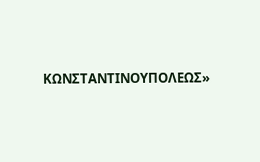ΚΩΝΣΤΑΝΤΙΝΟΥΠΟΛΕΩΣ»